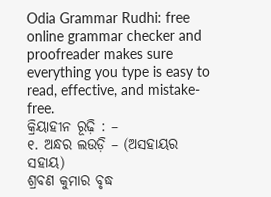Odia Grammar Rudhi: free online grammar checker and proofreader makes sure everything you type is easy to read, effective, and mistake-free.
କ୍ରିୟାହୀନ ରୂଢ଼ି : –
୧. ଅନ୍ଧର ଲଉଡ଼ି – (ଅସହାୟର ସହାୟ)
ଶ୍ରବଣ କୁମାର ବୃଦ୍ଧ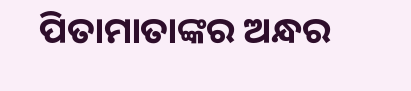ପିତାମାତାଙ୍କର ଅନ୍ଧର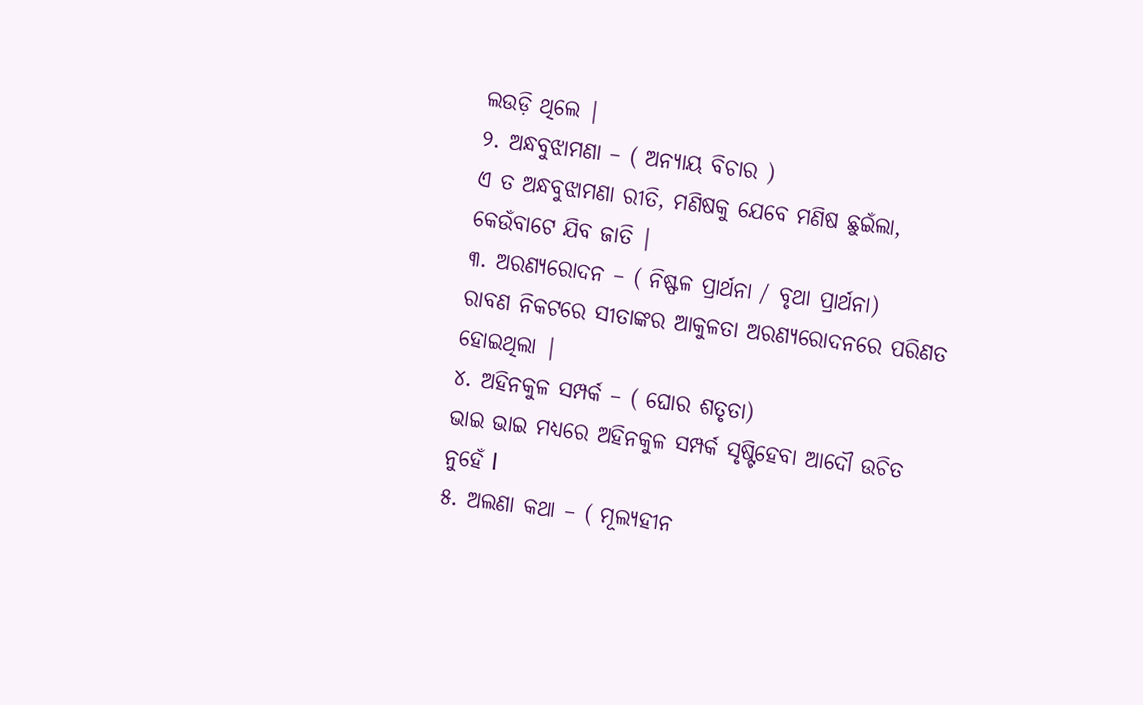ଲଉଡ଼ି ଥିଲେ |
୨. ଅନ୍ଧବୁଝାମଣା – ( ଅନ୍ୟାୟ ବିଚାର )
ଏ ତ ଅନ୍ଧବୁଝାମଣା ରୀତି, ମଣିଷକୁ ଯେବେ ମଣିଷ ଛୁଇଁଲା, କେଉଁବାଟେ ଯିବ ଜାତି |
୩. ଅରଣ୍ୟରୋଦନ – ( ନିଷ୍ଫଳ ପ୍ରାର୍ଥନା / ବୃଥା ପ୍ରାର୍ଥନା)
ରାବଣ ନିକଟରେ ସୀତାଙ୍କର ଆକୁଳତା ଅରଣ୍ୟରୋଦନରେ ପରିଣତ ହୋଇଥିଲା |
୪. ଅହିନକୁଳ ସମ୍ପର୍କ – ( ଘୋର ଶତୃତା)
ଭାଇ ଭାଇ ମଧ୍ୟରେ ଅହିନକୁଳ ସମ୍ପର୍କ ସୃଷ୍ଟିହେବା ଆଦୌ ଉଚିତ ନୁହେଁ l
୫. ଅଲଣା କଥା – ( ମୂଲ୍ୟହୀନ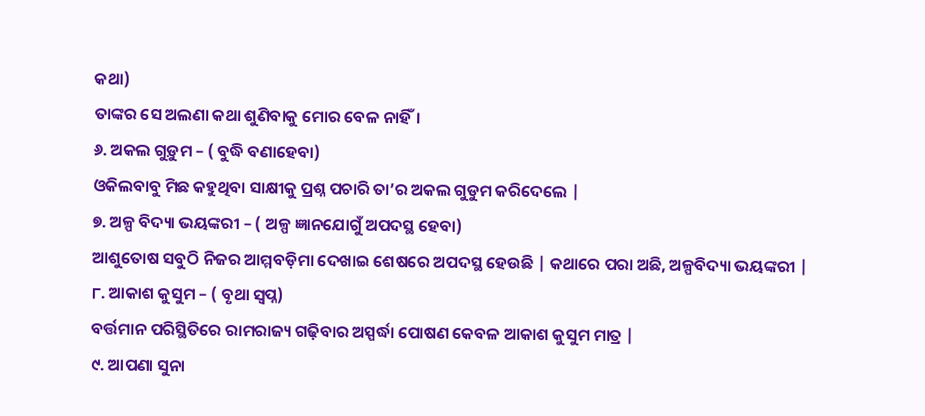କଥା)
ତାଙ୍କର ସେ ଅଲଣା କଥା ଶୁଣିବାକୁ ମୋର ବେଳ ନାହିଁ।
୬. ଅକଲ ଗୁଡ଼ୁମ – ( ବୁଦ୍ଧି ବଣାହେବା)
ଓକିଲବାବୁ ମିଛ କହୁଥିବା ସାକ୍ଷୀକୁ ପ୍ରଶ୍ନ ପଚାରି ତା’ର ଅକଲ ଗୁଡୁମ କରିଦେଲେ |
୭. ଅଳ୍ପ ବିଦ୍ୟା ଭୟଙ୍କରୀ – ( ଅଳ୍ପ ଜ୍ଞାନଯୋଗୁଁ ଅପଦସ୍ଥ ହେବା)
ଆଶୁତୋଷ ସବୁଠି ନିଜର ଆମ୍ମବଡ଼ିମା ଦେଖାଇ ଶେଷରେ ଅପଦସ୍ଥ ହେଉଛି | କଥାରେ ପରା ଅଛି, ଅଳ୍ପବିଦ୍ୟା ଭୟଙ୍କରୀ |
୮. ଆକାଶ କୁସୁମ – ( ବୃଥା ସ୍ବପ୍ନ)
ବର୍ତ୍ତମାନ ପରିସ୍ଥିତିରେ ରାମରାଜ୍ୟ ଗଢ଼ିବାର ଅସ୍ପର୍ଦ୍ଧା ପୋଷଣ କେବଳ ଆକାଶ କୁସୁମ ମାତ୍ର |
୯. ଆପଣା ସୁନା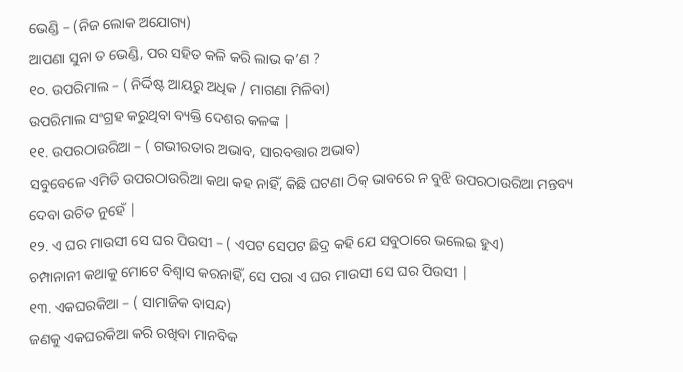ଭେଣ୍ଡି – (ନିଜ ଲୋକ ଅଯୋଗ୍ୟ)
ଆପଣା ସୁନା ତ ଭେଣ୍ଡି, ପର ସହିତ କଳି କରି ଲାଭ କ’ଣ ?
୧୦. ଉପରିମାଲ – ( ନିର୍ଦ୍ଦିଷ୍ଟ ଆୟରୁ ଅଧିକ / ମାଗଣା ମିଳିବା)
ଉପରିମାଲ ସଂଗ୍ରହ କରୁଥିବା ବ୍ୟକ୍ତି ଦେଶର କଳଙ୍କ |
୧୧. ଉପରଠାଉରିଆ – ( ଗଭୀରତାର ଅଭାବ, ସାରବତ୍ତାର ଅଭାବ)
ସବୁବେଳେ ଏମିତି ଉପରଠାଉରିଆ କଥା କହ ନାହିଁ, କିଛି ଘଟଣା ଠିକ୍ ଭାବରେ ନ ବୁଝି ଉପରଠାଉରିଆ ମନ୍ତବ୍ୟ ଦେବା ଉଚିତ ନୁହେଁ |
୧୨. ଏ ଘର ମାଉସୀ ସେ ଘର ପିଉସୀ – ( ଏପଟ ସେପଟ ଛିଦ୍ର କହି ଯେ ସବୁଠାରେ ଭଲେଇ ହୁଏ)
ଚମ୍ପାନାନୀ କଥାକୁ ମୋଟେ ବିଶ୍ଵାସ କରନାହିଁ, ସେ ପରା ଏ ଘର ମାଉସୀ ସେ ଘର ପିଉସୀ |
୧୩. ଏକଘରକିଆ – ( ସାମାଜିକ ବାସନ୍ଦ)
ଜଣକୁ ଏକଘରକିଆ କରି ରଖିବା ମାନବିକ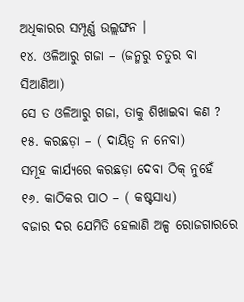ଅଧିକାରର ସମ୍ପୂର୍ଣ୍ଣ ଉଲ୍ଲଙ୍ଘନ ।
୧୪. ଓଳିଆରୁ ଗଜା – (ଜନ୍ମରୁ ଚତୁର ବା ସିଆଣିଆ)
ସେ ତ ଓଳିଆରୁ ଗଜା, ତାକୁ ଶିଖାଇବା କଣ ?
୧୫. କରଛଡ଼ା – ( ଦାୟିତ୍ଵ ନ ନେବା)
ସମୂହ କାର୍ଯ୍ୟରେ କରଛଡ଼ା ଦେବା ଠିକ୍ ନୁହେଁ
୧୬. କାଠିକର ପାଠ – ( କଷ୍ଟସାଧ୍ୟ)
ବଜାର ଦର ଯେମିତି ହେଲାଣି ଅଳ୍ପ ରୋଜଗାରରେ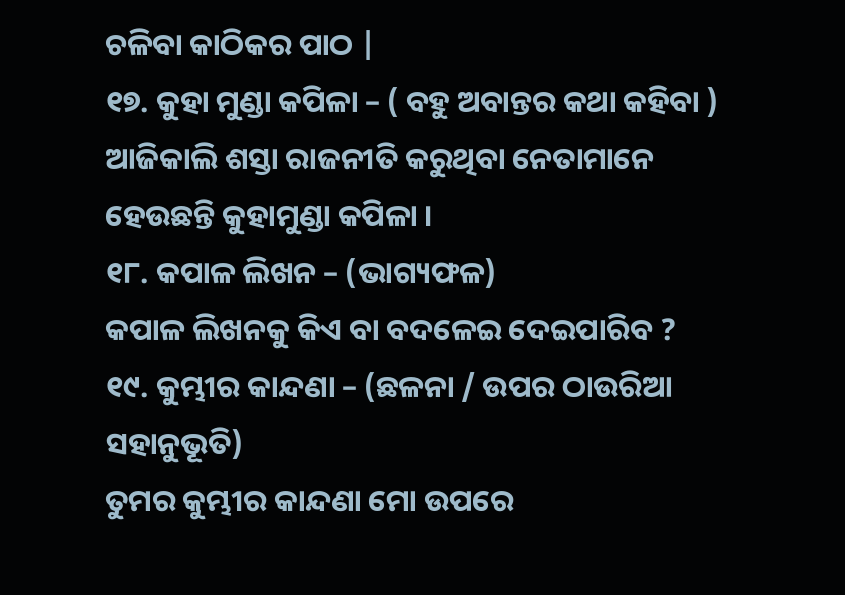ଚଳିବା କାଠିକର ପାଠ |
୧୭. କୁହା ମୁଣ୍ଡା କପିଳା – ( ବହୁ ଅବାନ୍ତର କଥା କହିବା )
ଆଜିକାଲି ଶସ୍ତା ରାଜନୀତି କରୁଥିବା ନେତାମାନେ ହେଉଛନ୍ତି କୁହାମୁଣ୍ଡା କପିଳା ।
୧୮. କପାଳ ଲିଖନ – (ଭାଗ୍ୟଫଳ)
କପାଳ ଲିଖନକୁ କିଏ ବା ବଦଳେଇ ଦେଇପାରିବ ?
୧୯. କୁମ୍ଭୀର କାନ୍ଦଣା – (ଛଳନା / ଉପର ଠାଉରିଆ ସହାନୁଭୂତି)
ତୁମର କୁମ୍ଭୀର କାନ୍ଦଣା ମୋ ଉପରେ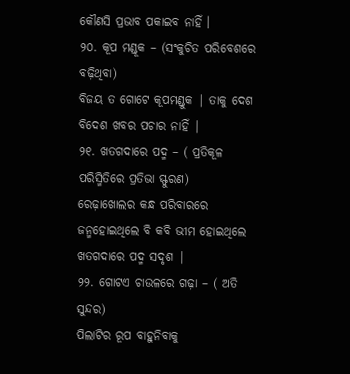କୌଣସି ପ୍ରଭାବ ପକାଇବ ନାହିଁ ।
୨୦. କୂପ ମଣ୍ଡୂକ – (ସଂକୁଚିତ ପରିବେଶରେ ବଢ଼ିଥିବା)
ବିଜୟ ତ ଗୋଟେ କୂପମଣ୍ଡୁକ | ତାକୁ ଦେଶ ବିଦେଶ ଖବର ପଚାର ନାହିଁ |
୨୧. ଖତଗଦାରେ ପଦ୍ମ – ( ପ୍ରତିକୂଳ ପରିସ୍ମିତିରେ ପ୍ରତିଭା ସ୍ଫୁରଣ)
ରେଢ଼ାଖୋଲର କନ୍ଧ ପରିବାରରେ ଜନ୍ମହୋଇଥିଲେ ବି କବି ଭୀମ ହୋଇଥିଲେ ଖତଗଦାରେ ପଦ୍ମ ସଦୃଶ |
୨୨. ଗୋଟଏ ଚାଉଳରେ ଗଢ଼ା – ( ଅତି ସୁନ୍ଦର)
ପିଲାଟିର ରୂପ ବାହୁନିବାକୁ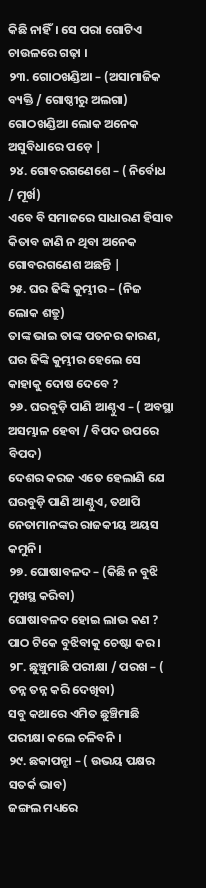କିଛି ନାହିଁ। ସେ ପରା ଗୋଟିଏ ଚାଉଳରେ ଗଢ଼ା ।
୨୩. ଗୋଠଖଣ୍ଡିଆ – (ଅସାମାଜିକ ବ୍ୟକ୍ତି / ଗୋଷ୍ଠୀରୁ ଅଲଗା)
ଗୋଠଖଣ୍ଡିଆ ଲୋକ ଅନେକ ଅସୁବିଧାରେ ପଡ଼େ |
୨୪. ଗୋବରଗଣେଶେ – ( ନିର୍ବୋଧ / ମୂର୍ଖ)
ଏବେ ବି ସମାଜରେ ସାଧାରଣ ହିସାବ କିତାବ ଜାଣି ନ ଥିବା ଅନେକ ଗୋବରଗଣେଶ ଅଛନ୍ତି |
୨୫. ଘର ଢିଙ୍କି କୁମ୍ଭୀର – (ନିଜ ଲୋକ ଶତ୍ରୁ)
ତାଙ୍କ ଭାଇ ତାଙ୍କ ପତନର କାରଣ, ଘର ଢିଙ୍କି କୁମ୍ଭୀର ହେଲେ ସେ କାହାକୁ ଦୋଷ ଦେବେ ?
୨୬. ଘରବୁଡ଼ି ପାଣି ଆଣ୍ଠୁଏ – ( ଅବସ୍ଥା ଅସମ୍ଭାଳ ହେବା / ବିପଦ ଉପରେ ବିପଦ)
ଦେଶର କରଜ ଏତେ ହେଲାଣି ଯେ ଘରବୁଡ଼ି ପାଣି ଆଣ୍ଠୁଏ, ତଥାପି ନେତାମାନଙ୍କର ରାଜକୀୟ ଅୟସ କମୁନି।
୨୭. ଘୋଷାବଳଦ – (କିଛି ନ ବୁଝି ମୁଖସ୍ଥ କରିବା)
ଘୋଷାବଳଦ ହୋଇ ଲାଭ କଣ ? ପାଠ ଟିକେ ବୁଝିବାକୁ ଚେଷ୍ଟା କର ।
୨୮. ଛୁଞ୍ଚୁମାଛି ପରୀକ୍ଷା / ପରଖ – ( ତନ୍ନ ତନ୍ନ କରି ଦେଖିବା)
ସବୁ କଥାରେ ଏମିତ ଛୁଞ୍ଚିମାଛି ପରୀକ୍ଷା କଲେ ଚଳିବନି ।
୨୯. ଛକାପନ୍ଝା – ( ଉଭୟ ପକ୍ଷର ସତର୍କ ଭାବ)
ଜଙ୍ଗଲ ମଧ୍ୟରେ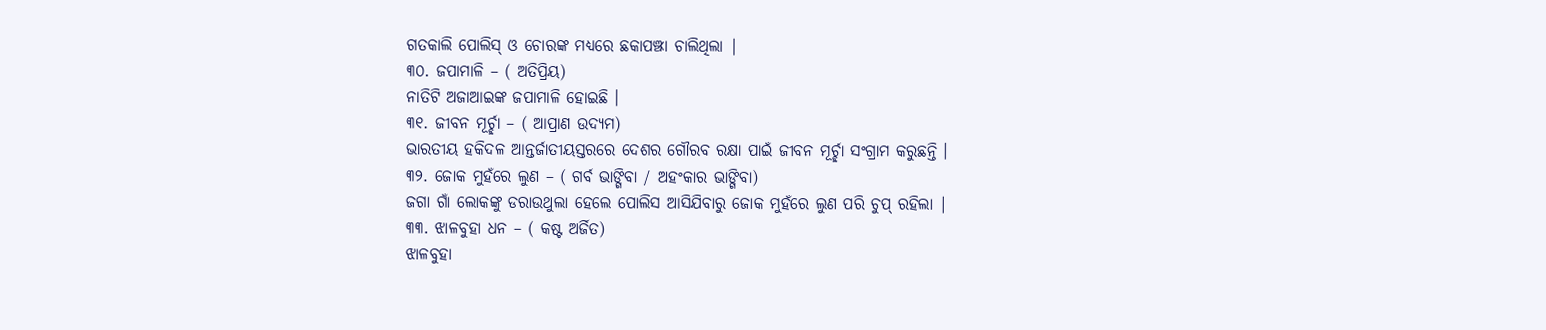ଗତକାଲି ପୋଲିସ୍ ଓ ଚୋରଙ୍କ ମଧ୍ୟରେ ଛକାପଞ୍ଝା ଚାଲିଥିଲା |
୩୦. ଜପାମାଳି – ( ଅତିପ୍ରିୟ)
ନାତିଟି ଅଜାଆଇଙ୍କ ଜପାମାଳି ହୋଇଛି ।
୩୧. ଜୀବନ ମୂର୍ଚ୍ଛା – ( ଆପ୍ରାଣ ଉଦ୍ୟମ)
ଭାରତୀୟ ହକିଦଳ ଆନ୍ତର୍ଜାତୀୟସ୍ତରରେ ଦେଶର ଗୌରବ ରକ୍ଷା ପାଇଁ ଜୀବନ ମୂର୍ଚ୍ଛା ସଂଗ୍ରାମ କରୁଛନ୍ତି ।
୩୨. ଜୋକ ମୁହଁରେ ଲୁଣ – ( ଗର୍ବ ଭାଙ୍ଗିବା / ଅହଂକାର ଭାଙ୍ଗିବା)
ଜଗା ଗାଁ ଲୋକଙ୍କୁ ଡରାଉଥୁଲା ହେଲେ ପୋଲିସ ଆସିଯିବାରୁ ଜୋକ ମୁହଁରେ ଲୁଣ ପରି ଚୁପ୍ ରହିଲା |
୩୩. ଝାଳବୁହା ଧନ – ( କଷ୍ଟ ଅର୍ଜିତ)
ଝାଳବୁହା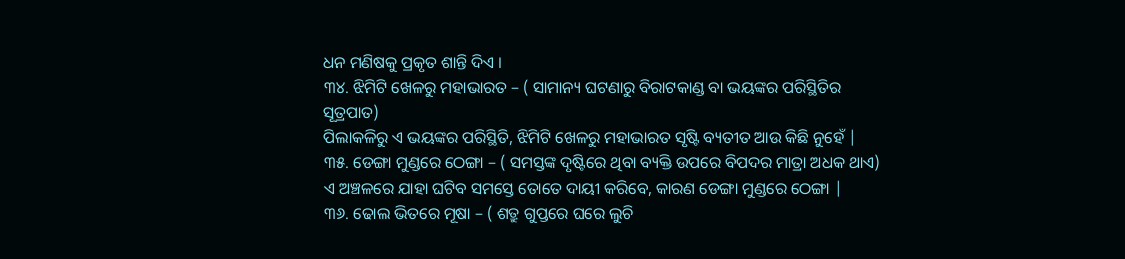ଧନ ମଣିଷକୁ ପ୍ରକୃତ ଶାନ୍ତି ଦିଏ ।
୩୪. ଝିମିଟି ଖେଳରୁ ମହାଭାରତ – ( ସାମାନ୍ୟ ଘଟଣାରୁ ବିରାଟକାଣ୍ଡ ବା ଭୟଙ୍କର ପରିସ୍ଥିତିର ସୂତ୍ରପାତ)
ପିଲାକଳିରୁ ଏ ଭୟଙ୍କର ପରିସ୍ଥିତି, ଝିମିଟି ଖେଳରୁ ମହାଭାରତ ସୃଷ୍ଟି ବ୍ୟତୀତ ଆଉ କିଛି ନୁହେଁ |
୩୫. ଡେଙ୍ଗା ମୁଣ୍ଡରେ ଠେଙ୍ଗା – ( ସମସ୍ତଙ୍କ ଦୃଷ୍ଟିରେ ଥିବା ବ୍ୟକ୍ତି ଉପରେ ବିପଦର ମାତ୍ରା ଅଧକ ଥାଏ)
ଏ ଅଞ୍ଚଳରେ ଯାହା ଘଟିବ ସମସ୍ତେ ତୋତେ ଦାୟୀ କରିବେ, କାରଣ ଡେଙ୍ଗା ମୁଣ୍ଡରେ ଠେଙ୍ଗା |
୩୬. ଢୋଲ ଭିତରେ ମୂଷା – ( ଶତ୍ରୁ ଗୁପ୍ତରେ ଘରେ ଲୁଚି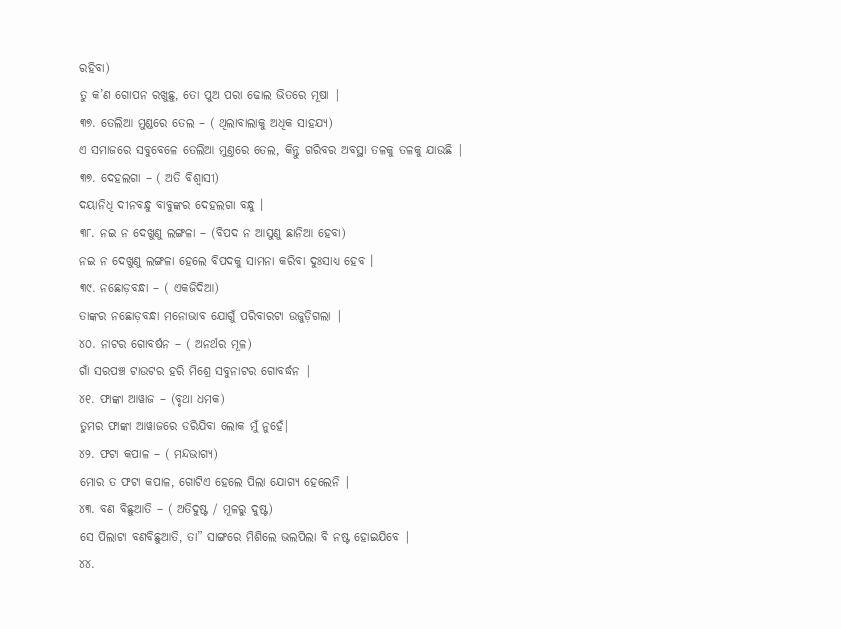ରହିବା)
ତୁ କ’ଣ ଗୋପନ ରଖୁଛୁ, ତୋ ପୁଅ ପରା ଢୋଲ ଭିତରେ ମୂଷା |
୩୭. ତେଲିଆ ମୁଣ୍ଡରେ ତେଲ – ( ଥିଲାବାଲାକୁ ଅଧିକ ସାହଯ୍ୟ)
ଏ ସମାଜରେ ସବୁବେଳେ ତେଲିଆ ମୁଣ୍ତରେ ତେଲ, କିନ୍ତୁ ଗରିବର ଅବସ୍ଥା ତଳକୁ ତଳକୁ ଯାଉଛି |
୩୭. ଦେହଲଗା – ( ଅତି ବିଶ୍ବାସୀ)
ଦୟାନିଧି ଦୀନବନ୍ଧୁ ବାବୁଙ୍କର ଦେହଲଗା ବନ୍ଧୁ ।
୩୮. ନଇ ନ ଦେଖୁଣୁ ଲଙ୍ଗଳା – (ବିପଦ ନ ଆସୁଣୁ ଛାନିଆ ହେବା)
ନଇ ନ ଦେଖୁଣୁ ଲଙ୍ଗଳା ହେଲେ ବିପଦକୁ ସାମନା କରିବା ଦୁଃସାଧ୍ୟ ହେବ ।
୩୯. ନଛୋଡ଼ବନ୍ଧା – ( ଏକଜିଦିଆ)
ତାଙ୍କର ନଛୋଡ଼ବନ୍ଧା ମନୋଭାବ ଯୋଗୁଁ ପରିବାରଟା ଉଜୁଡ଼ିଗଲା |
୪୦. ନାଟର ଗୋବର୍ଷନ – ( ଅନର୍ଥର ମୂଳ)
ଗାଁ ସରପଞ୍ଚ ଟାଉଟର ହରି ମିଶ୍ରେ ସବୁନାଟର ଗୋବର୍ଦ୍ଧନ |
୪୧. ଫାଙ୍କା ଆୱାଜ – (ବୃଥା ଧମକ)
ତୁମର ଫାଙ୍କା ଆୱାଜରେ ଡରିଯିବା ଲୋକ ମୁଁ ନୁହେଁ|
୪୨. ଫଟା କପାଳ – ( ମନ୍ଦଭାଗ୍ଯ)
ମୋର ତ ଫଟା କପାଳ, ଗୋଟିଏ ହେଲେ ପିଲା ଯୋଗ୍ୟ ହେଲେନି |
୪୩. ବଣ ବିଛୁଆତି – ( ଅତିଦୁଷ୍ଟ / ମୂଳରୁ ଦୁଷ୍ଟ)
ସେ ପିଲାଟା ବଣବିଛୁଆତି, ତା” ସାଙ୍ଗରେ ମିଶିଲେ ଭଲପିଲା ବି ନଷ୍ଟ ହୋଇଯିବେ |
୪୪.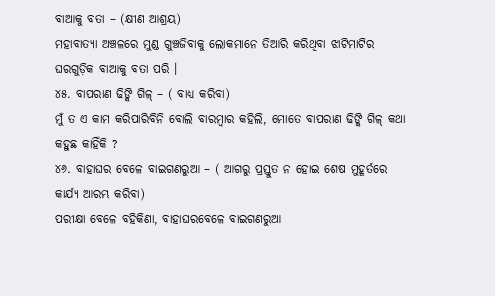ବାଆକୁ ବତା – (କ୍ଷୀଣ ଆଶ୍ରୟ)
ମହାବାତ୍ୟା ଅଞ୍ଚଳରେ ମୁଣ୍ଡ ଗୁଞ୍ଚଜିବାକୁ ଲୋକମାନେ ତିଆରି କରିଥିବା ଝାଟିମାଟିର ଘରଗୁଡ଼ିକ ବାଆକୁ ବତା ପରି ।
୪୫. ବାପରାଣ ଢିଙ୍କି ଗିଳ୍ – ( ବାଧ୍ୟ କରିବା)
ମୁଁ ତ ଏ କାମ କରିପାରିବିନି ବୋଲି ବାରମ୍ବାର କହିଲି, ମୋତେ ବାପରାଣ ଢିଙ୍କି ଗିଳ୍ କଥା କହୁଛ କାହିଁକି ?
୪୬. ବାହାଘର ବେଳେ ବାଇଗଣରୁଆ – ( ଆଗରୁ ପ୍ରସ୍ତୁତ ନ ହୋଇ ଶେଷ ମୁହୂର୍ତରେ କାର୍ଯ୍ୟ ଆରମ୍ଭ କରିବା)
ପରୀକ୍ଷା ବେଳେ ବହିକିଣା, ବାହାଘରବେଳେ ବାଇଗଣରୁଆ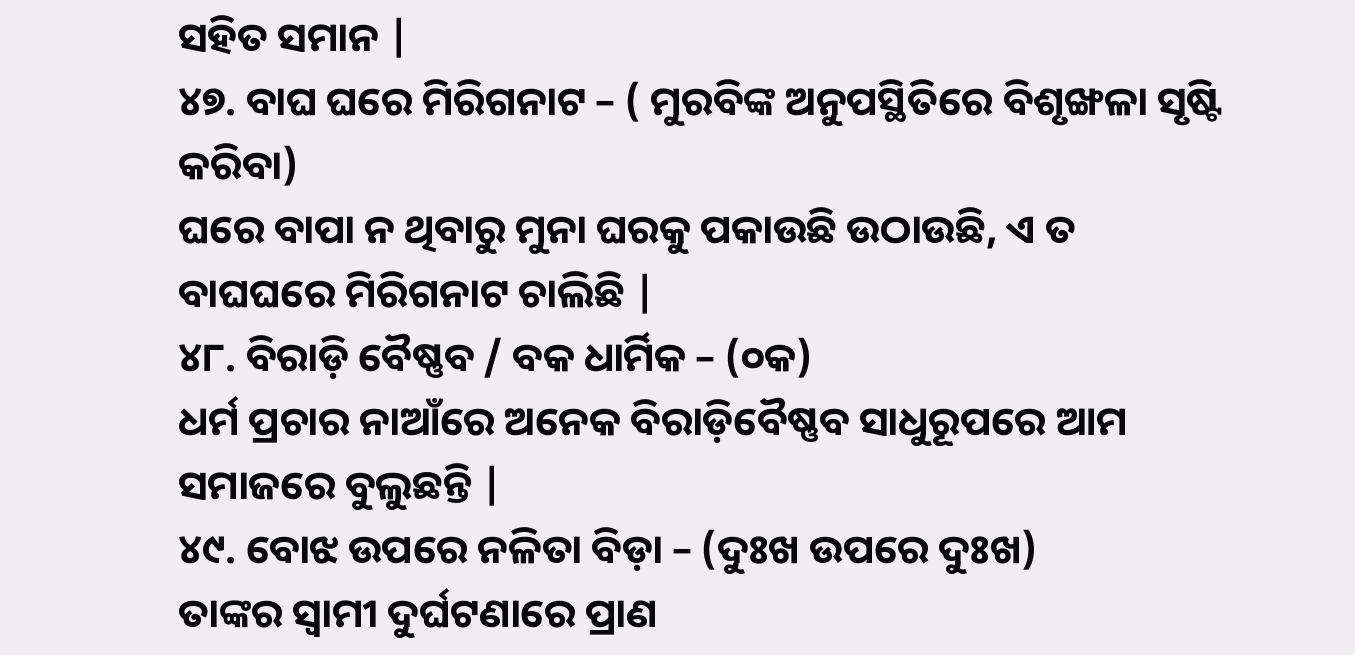ସହିତ ସମାନ |
୪୭. ବାଘ ଘରେ ମିରିଗନାଟ – ( ମୁରବିଙ୍କ ଅନୁପସ୍ଥିତିରେ ବିଶୃଙ୍ଖଳା ସୃଷ୍ଟି କରିବା)
ଘରେ ବାପା ନ ଥିବାରୁ ମୁନା ଘରକୁ ପକାଉଛି ଉଠାଉଛି, ଏ ତ ବାଘଘରେ ମିରିଗନାଟ ଚାଲିଛି |
୪୮. ବିରାଡ଼ି ବୈଷ୍ଣବ / ବକ ଧାର୍ମିକ – (୦କ)
ଧର୍ମ ପ୍ରଚାର ନାଆଁରେ ଅନେକ ବିରାଡ଼ିବୈଷ୍ଣବ ସାଧୁରୂପରେ ଆମ ସମାଜରେ ବୁଲୁଛନ୍ତି |
୪୯. ବୋଝ ଉପରେ ନଳିତା ବିଡ଼ା – (ଦୁଃଖ ଉପରେ ଦୁଃଖ)
ତାଙ୍କର ସ୍ଵାମୀ ଦୁର୍ଘଟଣାରେ ପ୍ରାଣ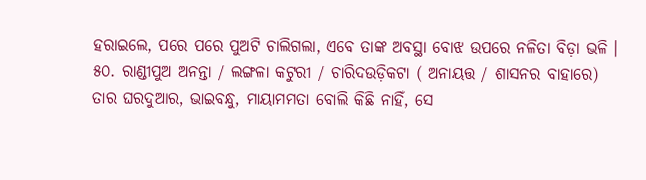ହରାଇଲେ, ପରେ ପରେ ପୁଅଟି ଚାଲିଗଲା, ଏବେ ତାଙ୍କ ଅବସ୍ଥା ବୋଝ ଉପରେ ନଳିତା ବିଡ଼ା ଭଳି ।
୫୦. ରାଣ୍ଡୀପୁଅ ଅନନ୍ତା / ଲଙ୍ଗଳା କଟୁରୀ / ଚାରିଦଉଡ଼ିକଟା ( ଅନାୟତ୍ତ / ଶାସନର ବାହାରେ)
ତାର ଘରଦୁଆର, ଭାଇବନ୍ଧୁ, ମାୟାମମତା ବୋଲି କିଛି ନାହିଁ, ସେ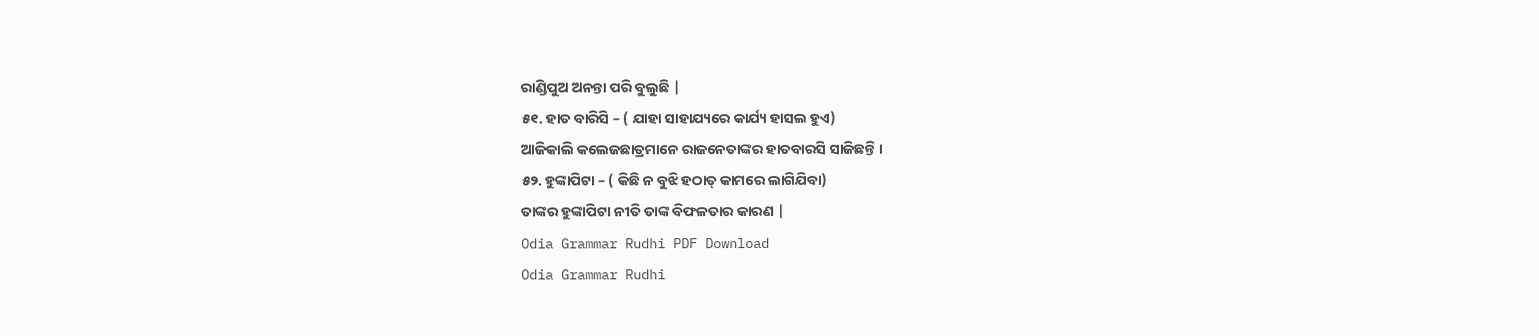ରାଣ୍ଡିପୁଅ ଅନନ୍ତା ପରି ବୁଲୁଛି |
୫୧. ହାତ ବାରିସି – ( ଯାହା ସାହାଯ୍ୟରେ କାର୍ଯ୍ୟ ହାସଲ ହୁଏ)
ଆଜିକାଲି କଲେଜଛାତ୍ରମାନେ ରାଜନେତାଙ୍କର ହାତବାରସି ସାଜିଛନ୍ତି ।
୫୨. ହୁଙ୍କାପିଟା – ( କିଛି ନ ବୁଝି ହଠାତ୍ କାମରେ ଲାଗିଯିବା)
ତାଙ୍କର ହୁଙ୍କାପିଟା ନୀତି ତାଙ୍କ ବିଫଳତାର କାରଣ |
Odia Grammar Rudhi PDF Download
Odia Grammar Rudhi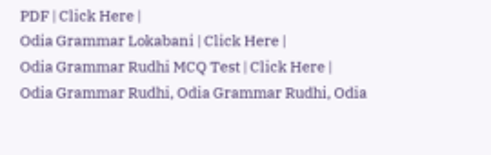PDF | Click Here |
Odia Grammar Lokabani | Click Here |
Odia Grammar Rudhi MCQ Test | Click Here |
Odia Grammar Rudhi, Odia Grammar Rudhi, Odia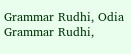Grammar Rudhi, Odia Grammar Rudhi,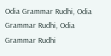Odia Grammar Rudhi, Odia Grammar Rudhi, Odia Grammar Rudhi